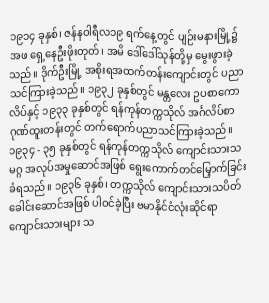၁၉၁၄ ခုနှစ်၊ ဇန်နဝါရီလ၁၉ ရက်နေ့တွင် ပျဉ်းမနားမြို့၌ အဖ ရှေ့နေဦးဖိုးတုတ်၊ အမိ ဒေါ်ဒေါ်သုန်တို့မှ မွေးဖွားခဲ့သည်။ ဒိုက်ဦးမြို့ အစိုးရအထက်တန်းကျောင်းတွင် ပညာသင်ကြားခဲ့သည်။ ၁၉၃၂ ခုနှစ်တွင် မန္တလေး ဥပစာကောလိပ်နှင့် ၁၉၃၃ ခုနှစ်တွင် ရန်ကုန်တက္ကသိုလ် အင်္ဂလိပ်စာ ဂုဏ်ထူးတန်းတွင် တက်ရောက်ပညာသင်ကြားခဲ့သည်။
၁၉၃၄ - ၃၅ ခုနှစ်တွင် ရန်ကုန်တက္ကသိုလ် ကျောင်းသားသမဂ္ဂ အလုပ်အမှုဆောင်အဖြစ် ရွေးကောက်တင်မြှောက်ခြင်း ခံရသည်။ ၁၉၃၆ ခုနှစ်၊ တက္ကသိုလ် ကျောင်းသားသပိတ် ခေါင်းဆောင်အဖြစ် ပါဝင်ခဲ့ပြီး ဗမာနိုင်ငံလုံးဆိုင်ရာ ကျောင်းသားများ သ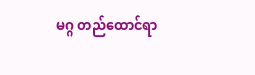မဂ္ဂ တည်ထောင်ရာ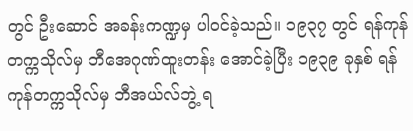တွင် ဦးဆောင် အခန်းကဏ္ဍမှ ပါဝင်ခဲ့သည်။ ၁၉၃၇ တွင် ရန်ကုန်တက္ကသိုလ်မှ ဘီအေဂုဏ်ထူးတန်း အောင်ခဲ့ပြီး ၁၉၃၉ ခုနှစ် ရန်ကုန်တက္ကသိုလ်မှ ဘီအယ်လ်ဘွဲ့ ရ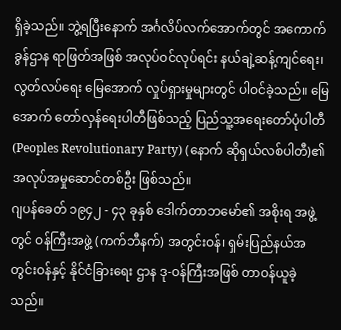ရှိခဲ့သည်။ ဘွဲ့ရပြီးနောက် အင်္ဂလိပ်လက်အောက်တွင် အကောက်ခွန်ဌာန ရာဖြတ်အဖြစ် အလုပ်ဝင်လုပ်ရင်း နယ်ချဲ့ဆန့်ကျင်ရေး၊ လွတ်လပ်ရေး မြေအောက် လှုပ်ရှားမှုများတွင် ပါဝင်ခဲ့သည်။ မြေအောက် တော်လှန်ရေးပါတီဖြစ်သည့် ပြည်သူ့အရေးတော်ပုံပါတီ (Peoples Revolutionary Party) (နောက် ဆိုရှယ်လစ်ပါတီ)၏ အလုပ်အမှုဆောင်တစ်ဦး ဖြစ်သည်။
ဂျပန်ခေတ် ၁၉၄၂ - ၄၃ ခုနှစ် ဒေါက်တာဘမော်၏ အစိုးရ အဖွဲ့တွင် ဝန်ကြီးအဖွဲ့ (ကက်ဘီနက်) အတွင်းဝန်၊ ရှမ်းပြည်နယ်အတွင်းဝန်နှင့် နိုင်ငံခြားရေး ဌာန ဒု-ဝန်ကြီးအဖြစ် တာဝန်ယူခဲ့သည်။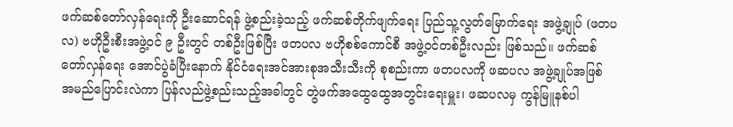ဖက်ဆစ်တော်လှန်ရေးကို ဦးဆောင်ရန် ဖွဲ့စည်းခဲ့သည့် ဖက်ဆစ်တိုက်ဖျက်ရေး ပြည်သူ့လွတ်မြောက်ရေး အဖွဲ့ချုပ် (ဖတပလ) ဗဟိုဦးစီးအဖွဲ့ဝင် ၉ ဦးတွင် တစ်ဦးဖြစ်ပြီး ဖတပလ ဗဟိုစစ်ကောင်စီ အဖွဲ့ဝင်တစ်ဦးလည်း ဖြစ်သည်။ ဖက်ဆစ်တော်လှန်ရေး အောင်ပွဲခံပြီးနောက် နိုင်ငံရေးအင်အားစုအသီးသီးကို စုစည်းကာ ဖတပလကို ဖဆပလ အဖွဲ့ချုပ်အဖြစ် အမည်ပြောင်းလဲကာ ပြန်လည်ဖွဲ့စည်းသည့်အခါတွင် တွဲဖက်အထွေထွေအတွင်းရေးမှူး၊ ဖဆပလမှ ကွန်မြူနစ်ပါ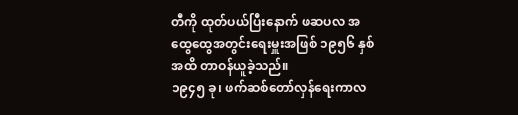တီကို ထုတ်ပယ်ပြီးနောက် ဖဆပလ အထွေထွေအတွင်းရေးမှူးအဖြစ် ၁၉၅၆ နှစ်အထိ တာဝန်ယူခဲ့သည်။
၁၉၄၅ ခု၊ ဖက်ဆစ်တော်လှန်ရေးကာလ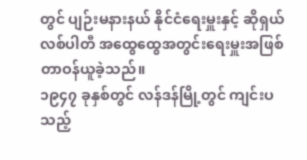တွင် ပျဉ်းမနားနယ် နိုင်ငံရေးမှူးနှင့် ဆိုရှယ်လစ်ပါတီ အထွေထွေအတွင်းရေးမှူးအဖြစ် တာဝန်ယူခဲ့သည်။
၁၉၄၇ ခုနှစ်တွင် လန်ဒန်မြို့တွင် ကျင်းပသည့်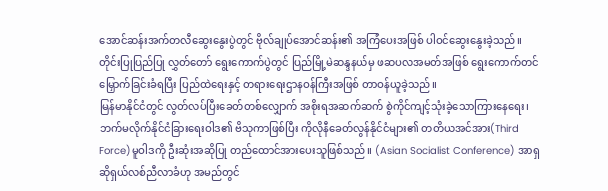အောင်ဆန်းအက်တလီဆွေးနွေးပွဲတွင် ဗိုလ်ချုပ်အောင်ဆန်း၏ အကြံပေးအဖြစ် ပါဝင်ဆွေးနွေးခဲ့သည်။ တိုင်းပြုပြည်ပြု လွှတ်တော် ရွေးကောက်ပွဲတွင် ပြည်မြို့မဲဆန္ဒနယ်မှ ဖဆပလအမတ်အဖြစ် ရွေးကောက်တင်မြှောက်ခြင်းခံရပြီး ပြည်ထဲရေးနှင့် တရားရေးဌာနဝန်ကြီးအဖြစ် တာဝန်ယူခဲ့သည်။
မြန်မာနိုင်ငံတွင် လွတ်လပ်ပြီးခေတ်တစ်လျှောက် အစိုးရအဆက်ဆက် စွဲကိုင်ကျင့်သုံးခဲ့သောကြားနေရေး၊ ဘက်မလိုက်နိုင်ငံခြားရေးဝါဒ၏ ဗိသုကာဖြစ်ပြီး ကိုလိုနီခေတ်လွန်နိုင်ငံများ၏ တတိယအင်အား(Third Force)မူဝါဒကို ဦးဆုံးအဆိုပြု တည်ထောင်အားပေးသူဖြစ်သည်။ (Asian Socialist Conference) အာရှဆိုရှယ်လစ်ညီလာခံဟု အမည်တွင်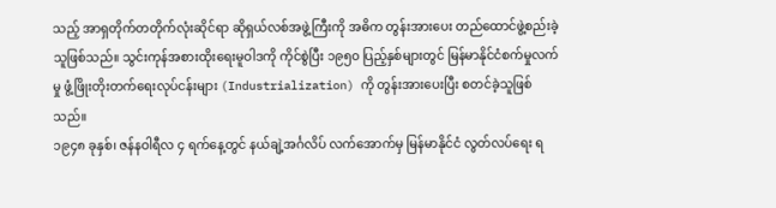သည့် အာရှတိုက်တတိုက်လုံးဆိုင်ရာ ဆိုရှယ်လစ်အဖွဲ့ကြီးကို အဓိက တွန်းအားပေး တည်ထောင်ဖွဲ့စည်းခဲ့သူဖြစ်သည်။ သွင်းကုန်အစားထိုးရေးမူဝါဒကို ကိုင်စွဲပြီး ၁၉၅၀ ပြည့်နှစ်များတွင် မြန်မာနိုင်ငံစက်မှုလက်မှု ဖွံ့ဖြိုးတိုးတက်ရေးလုပ်ငန်းများ (Industrialization) ကို တွန်းအားပေးပြီး စတင်ခဲ့သူဖြစ်သည်။
၁၉၄၈ ခုနှစ်၊ ဇန်နဝါရီလ ၄ ရက်နေ့တွင် နယ်ချဲ့အင်္ဂလိပ် လက်အောက်မှ မြန်မာနိုင်ငံ လွတ်လပ်ရေး ရ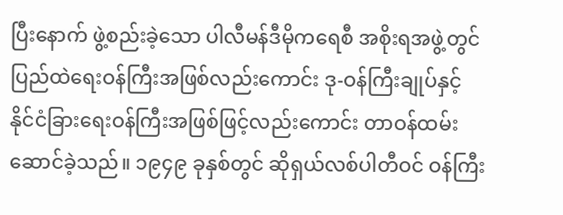ပြီးနောက် ဖွဲ့စည်းခဲ့သော ပါလီမန်ဒီမိုကရေစီ အစိုးရအဖွဲ့တွင် ပြည်ထဲရေးဝန်ကြီးအဖြစ်လည်းကောင်း ဒု-ဝန်ကြီးချုပ်နှင့် နိုင်ငံခြားရေးဝန်ကြီးအဖြစ်ဖြင့်လည်းကောင်း တာဝန်ထမ်းဆောင်ခဲ့သည်။ ၁၉၄၉ ခုနှစ်တွင် ဆိုရှယ်လစ်ပါတီဝင် ဝန်ကြီး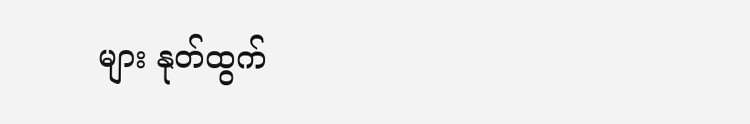များ နုတ်ထွက်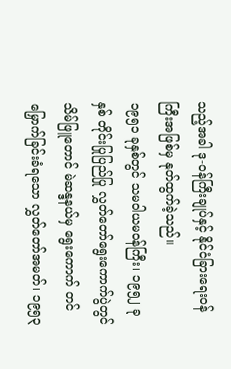သည့်အခါ ဒု-ဝန်ကြီးချုပ်နှင့် နိုင်ငံခြားရေးဝန်ကြီးအဖြစ်မှ နုတ်ထွက်ခဲ့သည်။
၁၉၅၁ ခုနှစ်တွင် သမဝါယမဝန်ကြီး၊ ၁၉၅၂ ခုနှစ် တိုင်းပြုပြည်ပြု လွှတ်တော်ရွေးကောက်ပွဲတွင် သိမ်ဖြူတောင် မဲဆန္ဒနယ်မှ ရွေးကောက် တင်မြှောက်ခြင်းခံရသော လွှတ်တော်အမတ်၊ ၁၉၅၃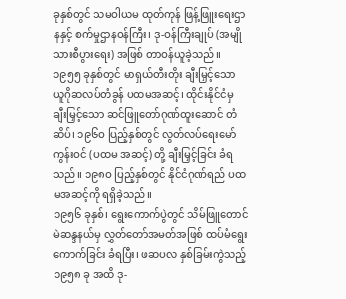ခုနှစ်တွင် သမဝါယမ ထုတ်ကုန် ဖြန့်ဖြူးရေးဌာနနှင့် စက်မှုဌာနဝန်ကြီး၊ ဒု-ဝန်ကြီးချုပ် (အမျိုသားစီပွားရေး) အဖြစ် တာဝန်ယူခဲ့သည်။
၁၉၅၅ ခုနှစ်တွင် မာရှယ်တီးတိုး ချီးမြှင့်သော ယူဂိုဆလပ်တံခွန် ပထမအဆင့်၊ ထိုင်းနိုင်ငံမှ ချီးမြှင့်သော ဆင်ဖြူတော်ဂုဏ်ထူးဆောင် တံဆိပ်၊ ၁၉၆ဝ ပြည့်နှစ်တွင် လွတ်လပ်ရေးမော်ကွန်းဝင် (ပထမ အဆင့်) တို့ ချီးမြှင့်ခြင်း ခံရသည်။ ၁၉၈ဝ ပြည့်နှစ်တွင် နိုင်ငံဂုဏ်ရည် ပထမအဆင့်ကို ရရှိခဲ့သည်။
၁၉၅၆ ခုနှစ်၊ ရွေးကောက်ပွဲတွင် သိမ်ဖြူတောင် မဲဆန္ဒနယ်မှ လွှတ်တော်အမတ်အဖြစ် ထပ်မံရွေးကောက်ခြင်း ခံရပြီး၊ ဖဆပလ နှစ်ခြမ်းကွဲသည့် ၁၉၅၈ ခု အထိ ဒု-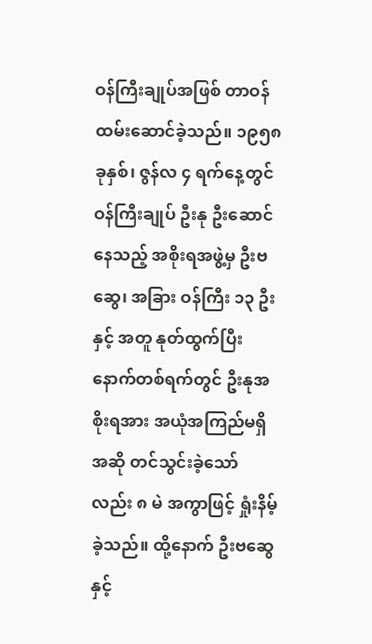ဝန်ကြီးချုပ်အဖြစ် တာဝန်ထမ်းဆောင်ခဲ့သည်။ ၁၉၅၈ ခုနှစ်၊ ဇွန်လ ၄ ရက်နေ့တွင် ဝန်ကြီးချုပ် ဦးနု ဦးဆောင်နေသည့် အစိုးရအဖွဲ့မှ ဦးဗဆွေ၊ အခြား ဝန်ကြီး ၁၃ ဦးနှင့် အတူ နုတ်ထွက်ပြီး နောက်တစ်ရက်တွင် ဦးနုအစိုးရအား အယုံအကြည်မရှိ အဆို တင်သွင်းခဲ့သော်လည်း ၈ မဲ အကွာဖြင့် ရှုံးနိမ့်ခဲ့သည်။ ထို့နောက် ဦးဗဆွေနှင့်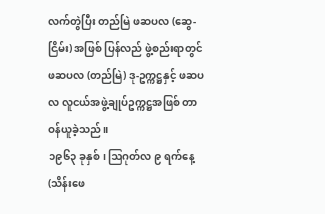လက်တွဲပြီး တည်မြဲ ဖဆပလ (ဆွေ-ငြိမ်း) အဖြစ် ပြန်လည် ဖွဲ့စည်းရာတွင် ဖဆပလ (တည်မြဲ) ဒု-ဥက္ကဋ္ဌနှင့် ဖဆပလ လူငယ်အဖွဲ့ချုပ်ဥက္ကဋ္ဌအဖြစ် တာဝန်ယူခဲ့သည်။
၁၉၆၃ ခုနှစ်၊ ဩဂုတ်လ ၉ ရက်နေ့ (သိန်းဖေ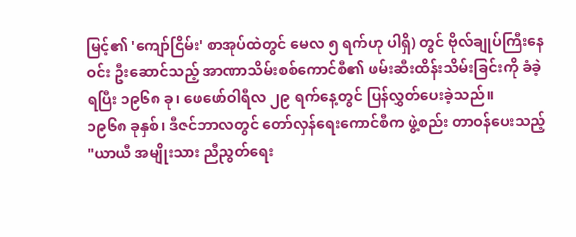မြင့်၏ 'ကျော်ငြိမ်း' စာအုပ်ထဲတွင် မေလ ၅ ရက်ဟု ပါရှိ) တွင် ဗိုလ်ချုပ်ကြီးနေဝင်း ဦးဆောင်သည့် အာဏာသိမ်းစစ်ကောင်စီ၏ ဖမ်းဆီးထိန်းသိမ်းခြင်းကို ခံခဲ့ရပြီး ၁၉၆၈ ခု၊ ဖေဖော်ဝါရီလ ၂၉ ရက်နေ့တွင် ပြန်လွှတ်ပေးခဲ့သည်။
၁၉၆၈ ခုနှစ်၊ ဒီဇင်ဘာလတွင် တော်လှန်ရေးကောင်စီက ဖွဲ့စည်း တာဝန်ပေးသည့် "ယာယီ အမျိုးသား ညီညွတ်ရေး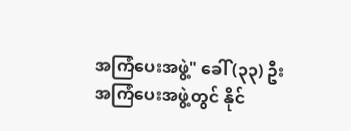အကြံပေးအဖွဲ့" ခေါ် (၃၃) ဦး အကြံပေးအဖွဲ့တွင် နိုင်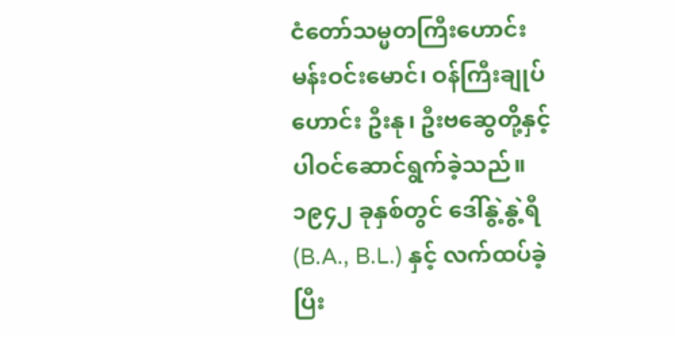ငံတော်သမ္မတကြီးဟောင်း မန်းဝင်းမောင်၊ ဝန်ကြီးချုပ်ဟောင်း ဦးနု၊ ဦးဗဆွေတို့နှင့် ပါဝင်ဆောင်ရွက်ခဲ့သည်။
၁၉၄၂ ခုနှစ်တွင် ဒေါ်နွဲ့နွဲ့ရီ (B.A., B.L.) နှင့် လက်ထပ်ခဲ့ပြီး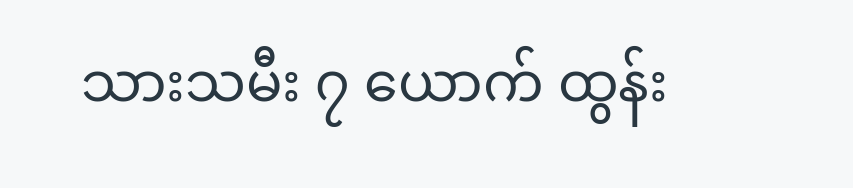သားသမီး ၇ ယောက် ထွန်း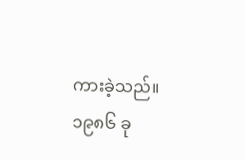ကားခဲ့သည်။
၁၉၈၆ ခု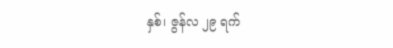နှစ်၊ ဇွန်လ ၂၉ ရက်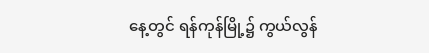နေ့တွင် ရန်ကုန်မြို့၌ ကွယ်လွန်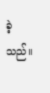ခဲ့သည်။